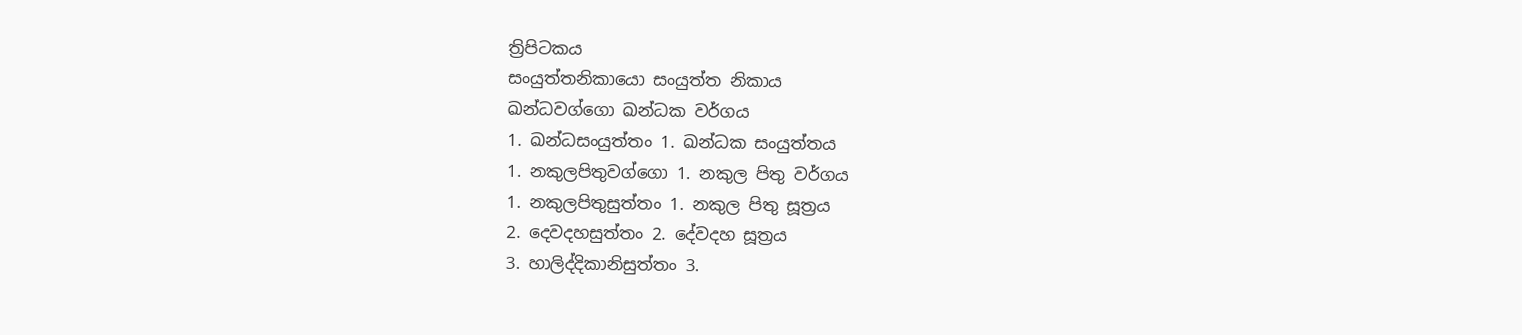ත්‍රිපිටකය
සංයුත්තනිකායො සංයුත්ත නිකාය
ඛන්ධවග්ගො ඛන්ධක වර්ගය
1. ඛන්ධසංයුත්තං 1. ඛන්ධක සංයුත්තය
1. නකුලපිතුවග්ගො 1. නකුල පිතු වර්ගය
1. නකුලපිතුසුත්තං 1. නකුල පිතු සූත්‍රය
2. දෙවදහසුත්තං 2. දේවදහ සූත්‍රය
3. හාලිද්දිකානිසුත්තං 3.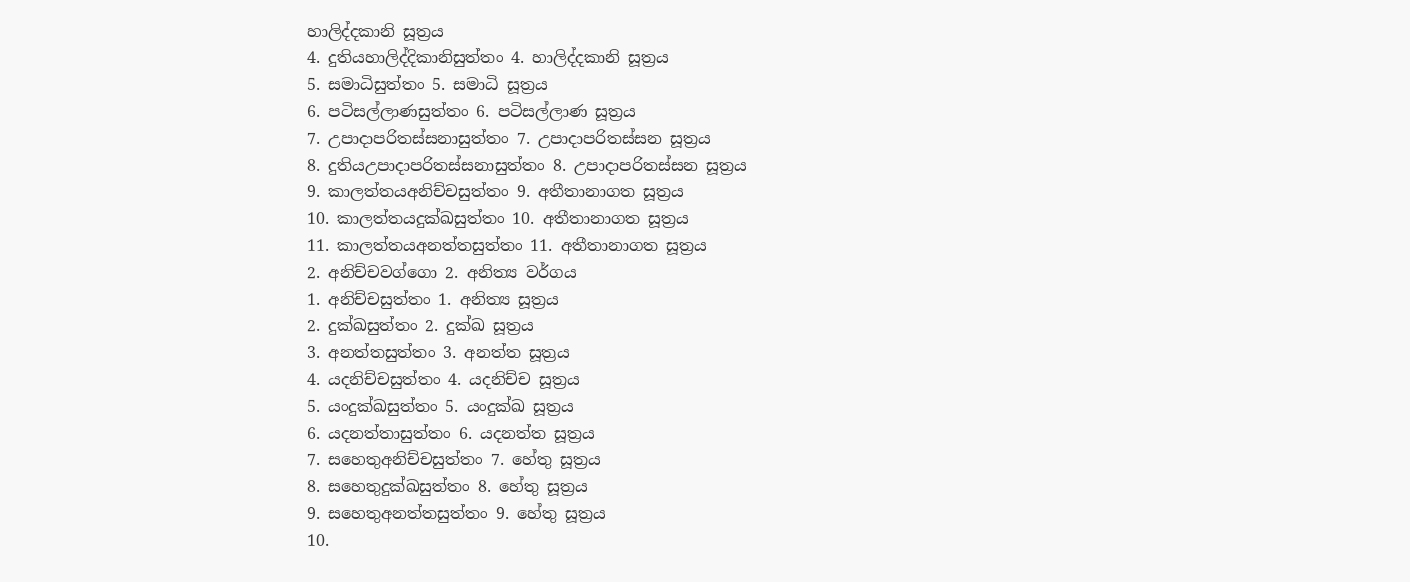හාලිද්දකානි සූත්‍රය
4. දුතියහාලිද්දිකානිසුත්තං 4. හාලිද්දකානි සූත්‍රය
5. සමාධිසුත්තං 5. සමාධි සූත්‍රය
6. පටිසල්ලාණසුත්තං 6. පටිසල්ලාණ සූත්‍රය
7. උපාදාපරිතස්සනාසුත්තං 7. උපාදාපරිතස්සන සූත්‍රය
8. දුතියඋපාදාපරිතස්සනාසුත්තං 8. උපාදාපරිතස්සන සූත්‍රය
9. කාලත්තයඅනිච්චසුත්තං 9. අතීතානාගත සූත්‍රය
10. කාලත්තයදුක්ඛසුත්තං 10. අතීතානාගත සූත්‍රය
11. කාලත්තයඅනත්තසුත්තං 11. අතීතානාගත සූත්‍රය
2. අනිච්චවග්ගො 2. අනිත්‍ය වර්ගය
1. අනිච්චසුත්තං 1. අනිත්‍ය සූත්‍රය
2. දුක්ඛසුත්තං 2. දුක්ඛ සූත්‍රය
3. අනත්තසුත්තං 3. අනත්ත සූත්‍රය
4. යදනිච්චසුත්තං 4. යදනිච්ච සූත්‍රය
5. යංදුක්ඛසුත්තං 5. යංදුක්ඛ සූත්‍රය
6. යදනත්තාසුත්තං 6. යදනත්ත සූත්‍රය
7. සහෙතුඅනිච්චසුත්තං 7. හේතු සූත්‍රය
8. සහෙතුදුක්ඛසුත්තං 8. හේතු සූත්‍රය
9. සහෙතුඅනත්තසුත්තං 9. හේතු සූත්‍රය
10.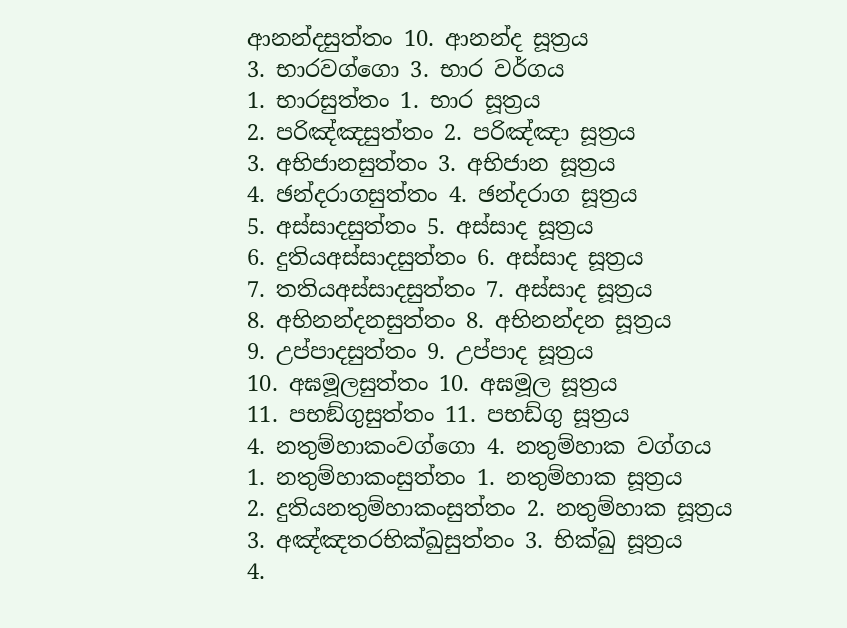ආනන්දසුත්තං 10. ආනන්ද සූත්‍රය
3. භාරවග්ගො 3. භාර වර්ගය
1. භාරසුත්තං 1. භාර සූත්‍රය
2. පරිඤ්ඤසුත්තං 2. පරිඤ්ඤා සූත්‍රය
3. අභිජානසුත්තං 3. අභිජාන සූත්‍රය
4. ඡන්දරාගසුත්තං 4. ඡන්දරාග සූත්‍රය
5. අස්සාදසුත්තං 5. අස්සාද සූත්‍රය
6. දුතියඅස්සාදසුත්තං 6. අස්සාද සූත්‍රය
7. තතියඅස්සාදසුත්තං 7. අස්සාද සූත්‍රය
8. අභිනන්දනසුත්තං 8. අභිනන්දන සූත්‍රය
9. උප්පාදසුත්තං 9. උප්පාද සූත්‍රය
10. අඝමූලසුත්තං 10. අඝමූල සූත්‍රය
11. පභඞ්ගුසුත්තං 11. පභඩ්ගු සූත්‍රය
4. නතුම්හාකංවග්ගො 4. නතුම්හාක වග්ගය
1. නතුම්හාකංසුත්තං 1. නතුම්හාක සූත්‍රය
2. දුතියනතුම්හාකංසුත්තං 2. නතුම්හාක සූත්‍රය
3. අඤ්ඤතරභික්ඛුසුත්තං 3. භික්ඛු සූත්‍රය
4.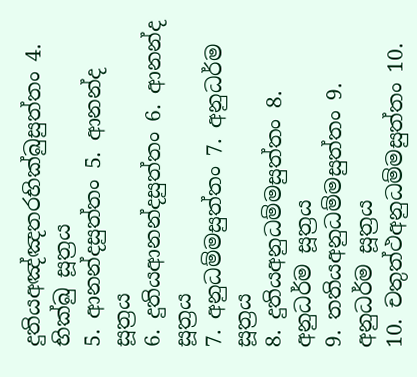දුතියඅඤ්ඤතරභික්ඛුසුත්තං 4. භික්ඛු සූත්‍රය
5. ආනන්දසුත්තං 5. ආනන්ද සූත්‍රය
6. දුතියආනන්දසුත්තං 6. ආනන්ද සූත්‍රය
7. අනුධම්මසුත්තං 7. අනුධර්ම සූත්‍රය
8. දුතියඅනුධම්මසුත්තං 8. අනුධර්ම සූත්‍රය
9. තතියඅනුධම්මසුත්තං 9. අනුධර්ම සූත්‍රය
10. චතුත්ථඅනුධම්මසුත්තං 10.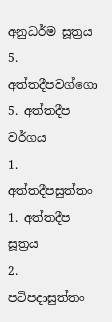අනුධර්ම සූත්‍රය
5. අත්තදීපවග්ගො 5. අත්තදීප වර්ගය
1. අත්තදීපසුත්තං 1. අත්තදීප සූත්‍රය
2. පටිපදාසුත්තං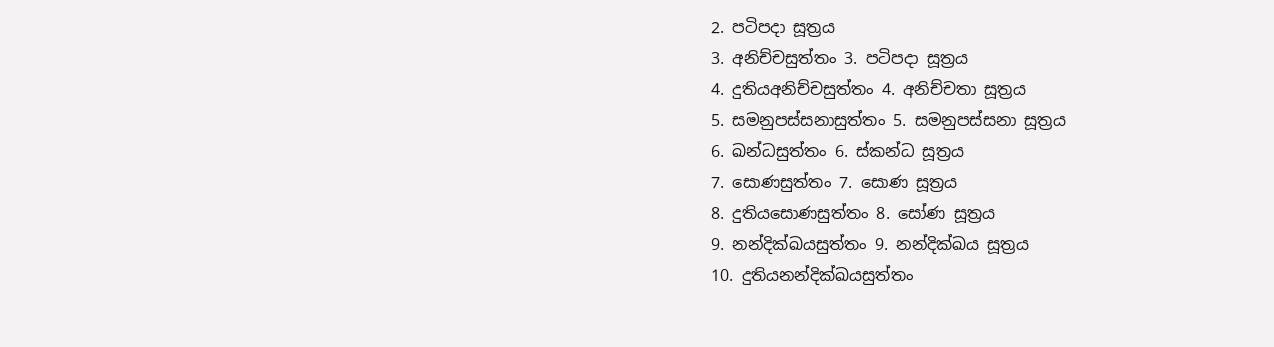2. පටිපදා සූත්‍රය
3. අනිච්චසුත්තං 3. පටිපදා සූත්‍රය
4. දුතියඅනිච්චසුත්තං 4. අනිච්චතා සූත්‍රය
5. සමනුපස්සනාසුත්තං 5. සමනුපස්සනා සූත්‍රය
6. ඛන්ධසුත්තං 6. ස්කන්ධ සූත්‍රය
7. සොණසුත්තං 7. සොණ සූත්‍රය
8. දුතියසොණසුත්තං 8. සෝණ සූත්‍රය
9. නන්දික්ඛයසුත්තං 9. නන්දික්ඛය සූත්‍රය
10. දුතියනන්දික්ඛයසුත්තං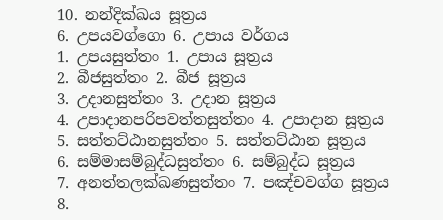10. නන්දික්ඛය සූත්‍රය
6. උපයවග්ගො 6. උපාය වර්ගය
1. උපයසුත්තං 1. උපාය සූත්‍රය
2. බීජසුත්තං 2. බීජ සූත්‍රය
3. උදානසුත්තං 3. උදාන සූත්‍රය
4. උපාදානපරිපවත්තසුත්තං 4. උපාදාන සූත්‍රය
5. සත්තට්ඨානසුත්තං 5. සත්තට්ඨාන සූත්‍රය
6. සම්මාසම්බුද්ධසුත්තං 6. සම්බුද්ධ සූත්‍රය
7. අනත්තලක්ඛණසුත්තං 7. පඤ්චවග්ග සූත්‍රය
8.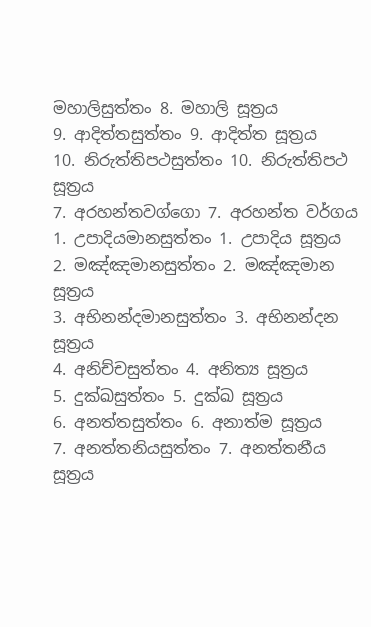මහාලිසුත්තං 8. මහාලි සූත්‍රය
9. ආදිත්තසුත්තං 9. ආදිත්ත සූත්‍රය
10. නිරුත්තිපථසුත්තං 10. නිරුත්තිපථ සූත්‍රය
7. අරහන්තවග්ගො 7. අරහන්ත වර්ගය
1. උපාදියමානසුත්තං 1. උපාදිය සූත්‍රය
2. මඤ්ඤමානසුත්තං 2. මඤ්ඤමාන සූත්‍රය
3. අභිනන්දමානසුත්තං 3. අභිනන්දන සූත්‍රය
4. අනිච්චසුත්තං 4. අනිත්‍ය සූත්‍රය
5. දුක්ඛසුත්තං 5. දුක්ඛ සූත්‍රය
6. අනත්තසුත්තං 6. අනාත්ම සූත්‍රය
7. අනත්තනියසුත්තං 7. අනත්තනීය සූත්‍රය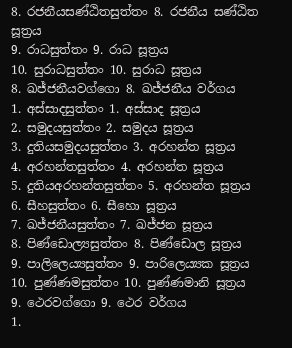8. රජනීයසණ්ඨිතසුත්තං 8. රජනීය සණ්ඨිත සූත්‍රය
9. රාධසුත්තං 9. රාධ සූත්‍රය
10. සුරාධසුත්තං 10. සුරාධ සූත්‍රය
8. ඛජ්ජනීයවග්ගො 8. ඛජ්ජනීය වර්ගය
1. අස්සාදසුත්තං 1. අස්සාද සූත්‍රය
2. සමුදයසුත්තං 2. සමුදය සූත්‍රය
3. දුතියසමුදයසුත්තං 3. අරහන්ත සූත්‍රය
4. අරහන්තසුත්තං 4. අරහන්ත සූත්‍රය
5. දුතියඅරහන්තසුත්තං 5. අරහන්ත සූත්‍රය
6. සීහසුත්තං 6. සීහො සූත්‍රය
7. ඛජ්ජනීයසුත්තං 7. ඛජ්ජන සූත්‍රය
8. පිණ්ඩොල්‍යසුත්තං 8. පිණ්ඩොල සූත්‍රය
9. පාලිලෙය්‍යසුත්තං 9. පාරිලෙය්‍යක සූත්‍රය
10. පුණ්ණමසුත්තං 10. පුණ්ණමානි සූත්‍රය
9. ථෙරවග්ගො 9. ථෙර වර්ගය
1.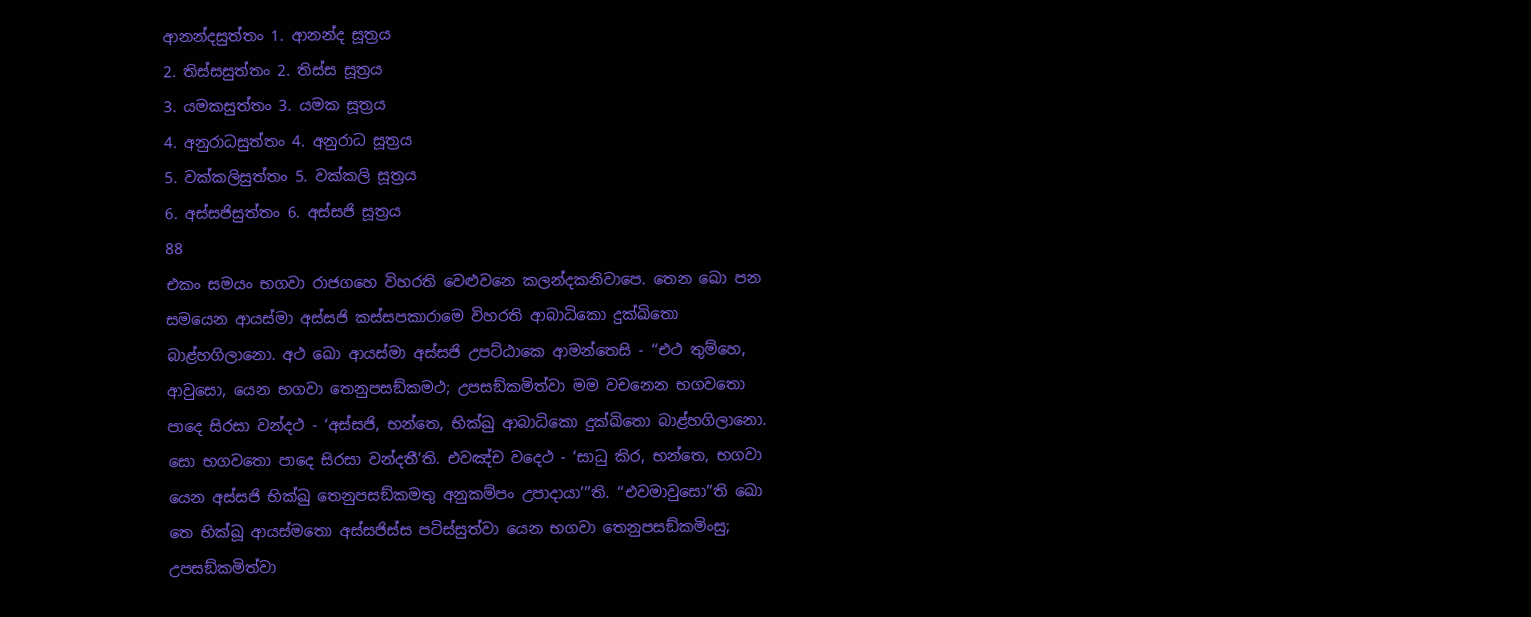ආනන්දසුත්තං 1. ආනන්ද සූත්‍රය
2. තිස්සසුත්තං 2. තිස්ස සූත්‍රය
3. යමකසුත්තං 3. යමක සූත්‍රය
4. අනුරාධසුත්තං 4. අනුරාධ සූත්‍රය
5. වක්කලිසුත්තං 5. වක්කලි සූත්‍රය
6. අස්සජිසුත්තං 6. අස්සජි සූත්‍රය
88
එකං සමයං භගවා රාජගහෙ විහරති වෙළුවනෙ කලන්දකනිවාපෙ. තෙන ඛො පන සමයෙන ආයස්මා අස්සජි කස්සපකාරාමෙ විහරති ආබාධිකො දුක්ඛිතො බාළ්හගිලානො. අථ ඛො ආයස්මා අස්සජි උපට්ඨාකෙ ආමන්තෙසි - ‘‘එථ තුම්හෙ, ආවුසො, යෙන භගවා තෙනුපසඞ්කමථ; උපසඞ්කමිත්වා මම වචනෙන භගවතො පාදෙ සිරසා වන්දථ - ‘අස්සජි, භන්තෙ, භික්ඛු ආබාධිකො දුක්ඛිතො බාළ්හගිලානො. සො භගවතො පාදෙ සිරසා වන්දතී’ති. එවඤ්ච වදෙථ - ‘සාධු කිර, භන්තෙ, භගවා යෙන අස්සජි භික්ඛු තෙනුපසඞ්කමතු අනුකම්පං උපාදායා’’’ති. ‘‘එවමාවුසො’’ති ඛො තෙ භික්ඛූ ආයස්මතො අස්සජිස්ස පටිස්සුත්වා යෙන භගවා තෙනුපසඞ්කමිංසු; උපසඞ්කමිත්වා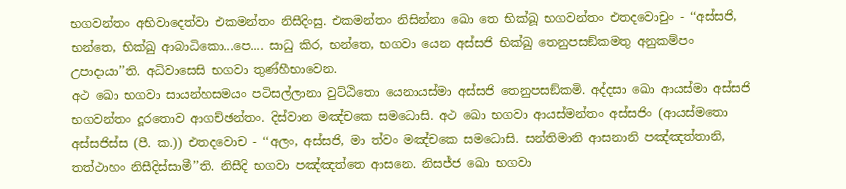භගවන්තං අභිවාදෙත්වා එකමන්තං නිසීදිංසු. එකමන්තං නිසින්නා ඛො තෙ භික්ඛූ භගවන්තං එතදවොචුං - ‘‘අස්සජි, භන්තෙ, භික්ඛු ආබාධිකො...පෙ.... සාධු කිර, භන්තෙ, භගවා යෙන අස්සජි භික්ඛු තෙනුපසඞ්කමතු අනුකම්පං උපාදායා’’ති. අධිවාසෙසි භගවා තුණ්හීභාවෙන.
අථ ඛො භගවා සායන්හසමයං පටිසල්ලානා වුට්ඨිතො යෙනායස්මා අස්සජි තෙනුපසඞ්කමි. අද්දසා ඛො ආයස්මා අස්සජි භගවන්තං දූරතොව ආගච්ඡන්තං. දිස්වාන මඤ්චකෙ සමධොසි. අථ ඛො භගවා ආයස්මන්තං අස්සජිං (ආයස්මතො අස්සජිස්ස (පී. ක.)) එතදවොච - ‘‘අලං, අස්සජි, මා ත්වං මඤ්චකෙ සමධොසි. සන්තිමානි ආසනානි පඤ්ඤත්තානි, තත්ථාහං නිසීදිස්සාමී’’ති. නිසීදි භගවා පඤ්ඤත්තෙ ආසනෙ. නිසජ්ජ ඛො භගවා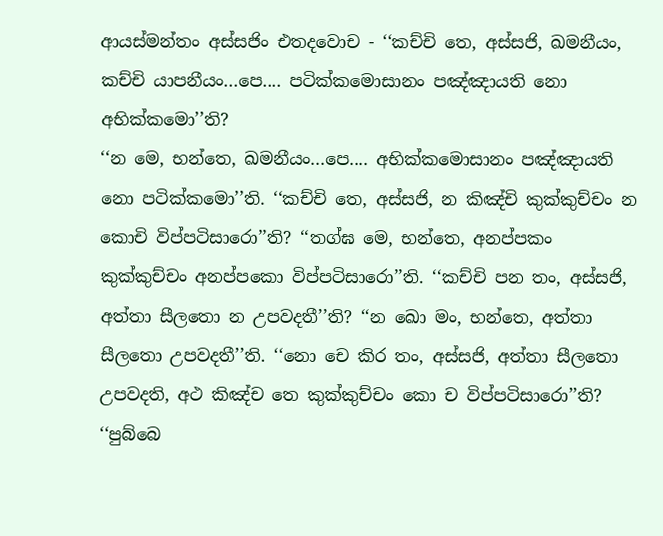ආයස්මන්තං අස්සජිං එතදවොච - ‘‘කච්චි තෙ, අස්සජි, ඛමනීයං, කච්චි යාපනීයං...පෙ.... පටික්කමොසානං පඤ්ඤායති නො අභික්කමො’’ති?
‘‘න මෙ, භන්තෙ, ඛමනීයං...පෙ.... අභික්කමොසානං පඤ්ඤායති නො පටික්කමො’’ති. ‘‘කච්චි තෙ, අස්සජි, න කිඤ්චි කුක්කුච්චං න කොචි විප්පටිසාරො’’ති? ‘‘තග්ඝ මෙ, භන්තෙ, අනප්පකං කුක්කුච්චං අනප්පකො විප්පටිසාරො’’ති. ‘‘කච්චි පන තං, අස්සජි, අත්තා සීලතො න උපවදතී’’ති? ‘‘න ඛො මං, භන්තෙ, අත්තා සීලතො උපවදතී’’ති. ‘‘නො චෙ කිර තං, අස්සජි, අත්තා සීලතො උපවදති, අථ කිඤ්ච තෙ කුක්කුච්චං කො ච විප්පටිසාරො’’ති? ‘‘පුබ්බෙ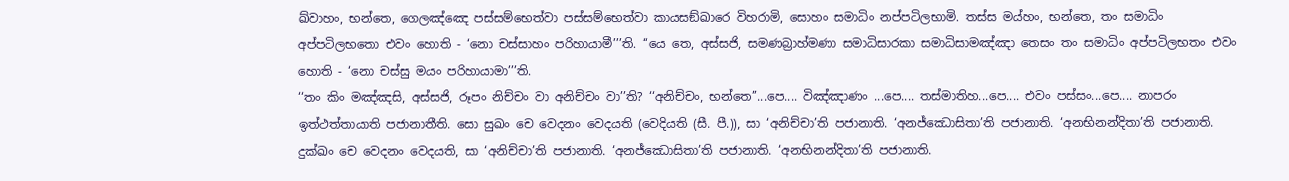ඛ්වාහං, භන්තෙ, ගෙලඤ්ඤෙ පස්සම්භෙත්වා පස්සම්භෙත්වා කායසඞ්ඛාරෙ විහරාමි, සොහං සමාධිං නප්පටිලභාමි. තස්ස මය්හං, භන්තෙ, තං සමාධිං අප්පටිලභතො එවං හොති - ‘නො චස්සාහං පරිහායාමී’’’ති. ‘‘යෙ තෙ, අස්සජි, සමණබ්‍රාහ්මණා සමාධිසාරකා සමාධිසාමඤ්ඤා තෙසං තං සමාධිං අප්පටිලභතං එවං හොති - ‘නො චස්සු මයං පරිහායාමා’’’ති.
‘‘තං කිං මඤ්ඤසි, අස්සජි, රූපං නිච්චං වා අනිච්චං වා’’ති? ‘‘අනිච්චං, භන්තෙ’’...පෙ.... විඤ්ඤාණං ...පෙ.... තස්මාතිහ...පෙ.... එවං පස්සං...පෙ.... නාපරං ඉත්ථත්තායාති පජානාතීති. සො සුඛං චෙ වෙදනං වෙදයති (වෙදියති (සී. පී.)), සා ‘අනිච්චා’ති පජානාති. ‘අනජ්ඣොසිතා’ති පජානාති. ‘අනභිනන්දිතා’ති පජානාති. දුක්ඛං චෙ වෙදනං වෙදයති, සා ‘අනිච්චා’ති පජානාති. ‘අනජ්ඣොසිතා’ති පජානාති. ‘අනභිනන්දිතා’ති පජානාති.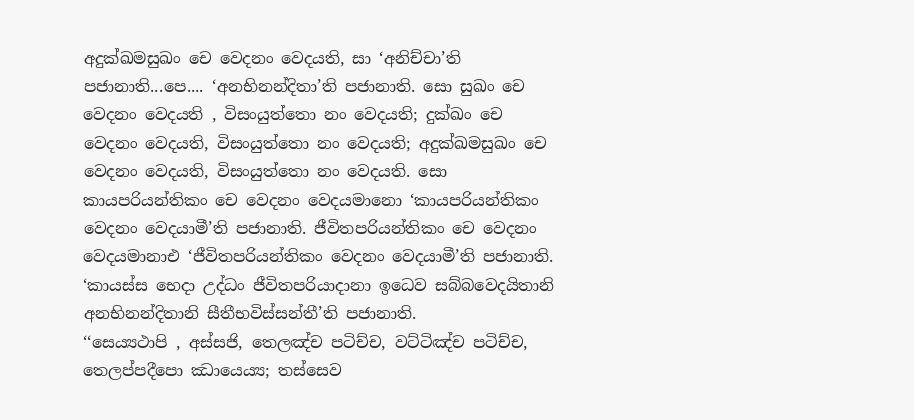අදුක්ඛමසුඛං චෙ වෙදනං වෙදයති, සා ‘අනිච්චා’ති පජානාති...පෙ.... ‘අනභිනන්දිතා’ති පජානාති. සො සුඛං චෙ වෙදනං වෙදයති , විසංයුත්තො නං වෙදයති; දුක්ඛං චෙ වෙදනං වෙදයති, විසංයුත්තො නං වෙදයති; අදුක්ඛමසුඛං චෙ වෙදනං වෙදයති, විසංයුත්තො නං වෙදයති. සො කායපරියන්තිකං චෙ වෙදනං වෙදයමානො ‘කායපරියන්තිකං වෙදනං වෙදයාමී’ති පජානාති. ජීවිතපරියන්තිකං චෙ වෙදනං වෙදයමානාඑ ‘ජීවිතපරියන්තිකං වෙදනං වෙදයාමී’ති පජානාති. ‘කායස්ස භෙදා උද්ධං ජීවිතපරියාදානා ඉධෙව සබ්බවෙදයිතානි අනභිනන්දිතානි සීතීභවිස්සන්තී’ති පජානාති.
‘‘සෙය්‍යථාපි , අස්සජි, තෙලඤ්ච පටිච්ච, වට්ටිඤ්ච පටිච්ච, තෙලප්පදීපො ඣායෙය්‍ය; තස්සෙව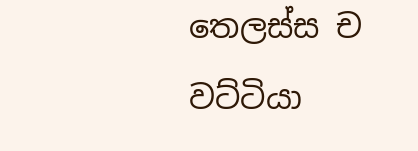තෙලස්ස ච වට්ටියා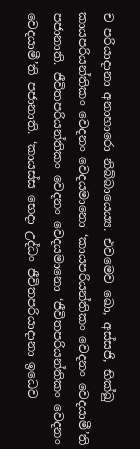ච පරියාදානා අනාහාරො නිබ්බායෙය්‍ය. එවමෙව ඛො, අස්සජි, භික්ඛු කායපරියන්තිකං වෙදනං වෙදයමානො ‘කායපරියන්තිකං වෙදනං වෙදයාමී’ති පජානාති. ජීවිතපරියන්තිකං වෙදනං වෙදයමානො ‘ජීවිතපරියන්තිකං වෙදනං වෙදයාමී’ති පජානාති. ‘කායස්ස භෙදා උද්ධං ජීවිතපරියාදානා ඉධෙව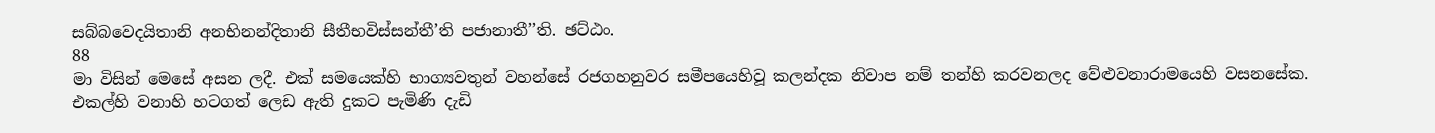සබ්බවෙදයිතානි අනභිනන්දිතානි සීතීභවිස්සන්තී’ති පජානාතී’’ති. ඡට්ඨං.
88
මා විසින් මෙසේ අසන ලදී. එක් සමයෙක්හි භාග්‍යවතුන් වහන්සේ රජගහනුවර සමීපයෙහිවූ කලන්දක නිවාප නම් තන්හි කරවනලද වේළුවනාරාමයෙහි වසනසේක. එකල්හි වනාහි හටගත් ලෙඩ ඇති දුකට පැමිණි දැඩි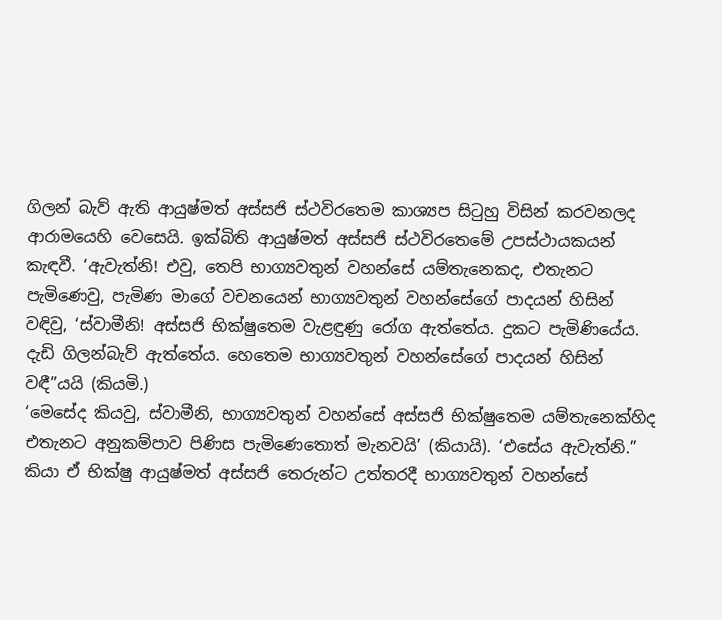ගිලන් බැව් ඇති ආයුෂ්මත් අස්සජි ස්ථවිරතෙම කාශ්‍යප සිටුහු විසින් කරවනලද ආරාමයෙහි වෙසෙයි. ඉක්බිති ආයුෂ්මත් අස්සජි ස්ථවිරතෙමේ උපස්ථායකයන් කැඳවී. ‘ඇවැත්නි! එවු, තෙපි භාග්‍යවතුන් වහන්සේ යම්තැනෙකද, එතැනට පැමිණෙවු, පැමිණ මාගේ වචනයෙන් භාග්‍යවතුන් වහන්සේගේ පාදයන් හිසින් වඳිවු, ‘ස්වාමීනි! අස්සජි භික්ෂුතෙම වැළඳුණු රෝග ඇත්තේය. දුකට පැමිණියේය. දැඩි ගිලන්බැව් ඇත්තේය. හෙතෙම භාග්‍යවතුන් වහන්සේගේ පාදයන් හිසින් වඳී”යයි (කියමි.)
‘මෙසේද කියවු, ස්වාමීනි, භාග්‍යවතුන් වහන්සේ අස්සජි භික්ෂුතෙම යම්තැනෙක්හිද එතැනට අනුකම්පාව පිණිස පැමිණෙතොත් මැනවයි’ (කියායි). ‘එසේය ඇවැත්නි.” කියා ඒ භික්ෂු ආයුෂ්මත් අස්සජි තෙරුන්ට උත්තරදී භාග්‍යවතුන් වහන්සේ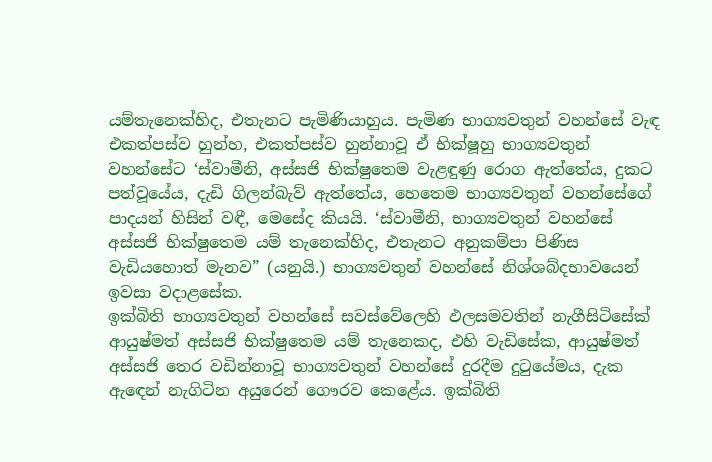යම්තැනෙක්හිද, එතැනට පැමිණියාහුය. පැමිණ භාග්‍යවතුන් වහන්සේ වැඳ එකත්පස්ව හුන්හ, එකත්පස්ව හුන්නාවූ ඒ භික්ෂූහු භාග්‍යවතුන් වහන්සේට ‘ස්වාමීනි, අස්සජි භික්ෂුතෙම වැළඳුණු රොග ඇත්තේය, දුකට පත්වූයේය, දැඩි ගිලන්බැව් ඇත්තේය, හෙතෙම භාග්‍යවතුන් වහන්සේගේ පාදයන් හිසින් වඳී, මෙසේද කියයි. ‘ස්වාමීනි, භාග්‍යවතුන් වහන්සේ අස්සජි භික්ෂුතෙම යම් තැනෙක්හිද, එතැනට අනුකම්පා පිණිස වැඩියහොත් මැනව” (යනුයි.) භාග්‍යවතුන් වහන්සේ නිශ්ශබ්දභාවයෙන් ඉවසා වදාළසේක.
ඉක්බිති භාග්‍යවතුන් වහන්සේ සවස්වේලෙහි ඵලසමවතින් නැගීසිටිසේක් ආයුෂ්මත් අස්සජි භික්ෂුතෙම යම් තැනෙකද, එහි වැඩිසේක, ආයුෂ්මත් අස්සජි තෙර වඩින්නාවූ භාග්‍යවතුන් වහන්සේ දුරදීම දුටුයේමය, දැක ඇඳෙන් නැගිටින අයුරෙන් ගෞරව කෙළේය. ඉක්බිති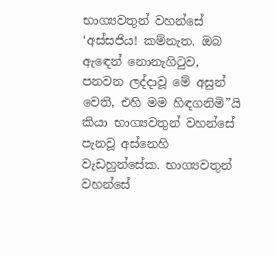භාග්‍යවතුන් වහන්සේ ‘අස්සජිය! කම්නැත. ඔබ ඇඳෙන් නොනැගිටුව, පනවන ලද්දාවූ මේ අසුන් වෙති, එහි මම හිඳගනිමි”යි කියා භාග්‍යවතුන් වහන්සේ පැනවූ අස්නෙහි වැඩහුන්සේක. භාග්‍යවතුන් වහන්සේ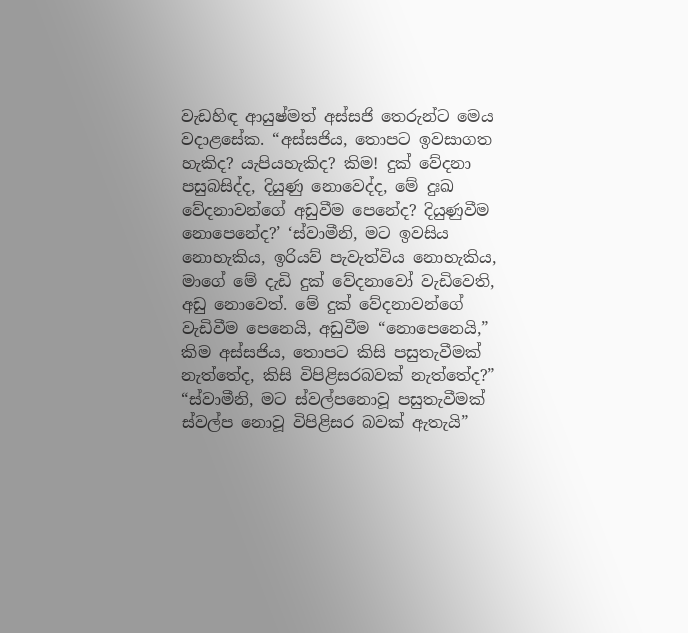වැඩහිඳ ආයුෂ්මත් අස්සජි තෙරුන්ට මෙය වදාළසේක. “අස්සජිය, තොපට ඉවසාගත හැකිද? යැපියහැකිද? කිම! දුක් වේදනා පසුබසිද්ද, දියුණු නොවෙද්ද, මේ දුඃඛ වේදනාවන්ගේ අඩුවීම පෙනේද? දියුණුවීම නොපෙනේද?’ ‘ස්වාමීනි, මට ඉවසිය නොහැකිය, ඉරියව් පැවැත්විය නොහැකිය, මාගේ මේ දැඩි දුක් වේදනාවෝ වැඩිවෙති, අඩු නොවෙත්. මේ දුක් වේදනාවන්ගේ වැඩිවීම පෙනෙයි, අඩුවීම “නොපෙනෙයි,” කිම අස්සජිය, තොපට කිසි පසුතැවීමක් නැත්තේද, කිසි විපිළිසරබවක් නැත්තේද?” “ස්වාමීනි, මට ස්වල්පනොවූ පසුතැවීමක් ස්වල්ප නොවූ විපිළිසර බවක් ඇතැයි”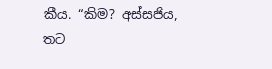කීය. “කිම? අස්සජිය, තට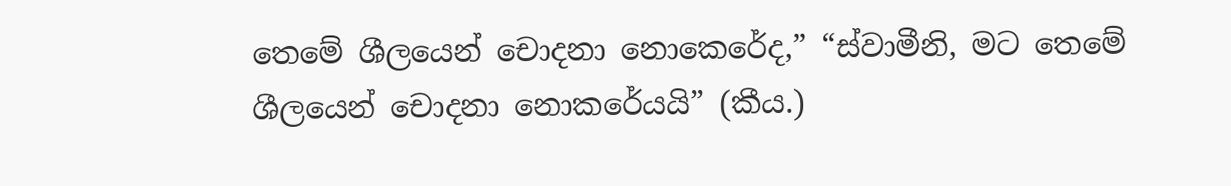තෙමේ ශීලයෙන් චොදනා නොකෙරේද,” “ස්වාමීනි, මට තෙමේ ශීලයෙන් චොදනා නොකරේයයි” (කීය.)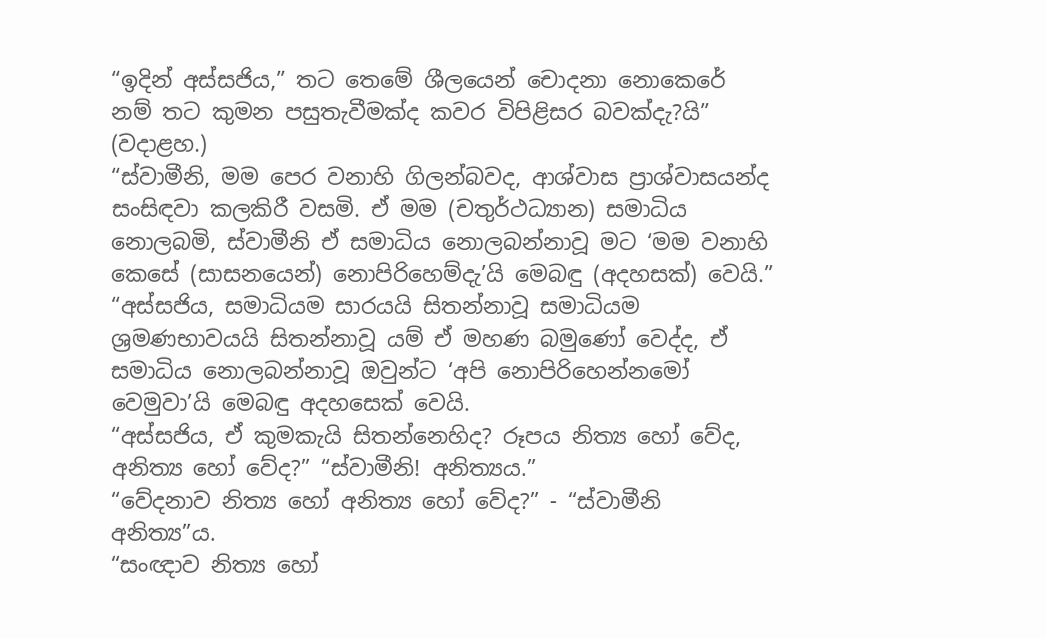“ඉදින් අස්සජිය,” තට තෙමේ ශීලයෙන් චොදනා නොකෙරේ නම් තට කුමන පසුතැවීමක්ද කවර විපිළිසර බවක්දැ?යි” (වදාළහ.)
“ස්වාමීනි, මම පෙර වනාහි ගිලන්බවද, ආශ්වාස ප්‍රාශ්වාසයන්ද සංසිඳවා කලකිරී වසමි. ඒ මම (චතුර්ථධ්‍යාන) සමාධිය නොලබමි, ස්වාමීනි ඒ සමාධිය නොලබන්නාවූ මට ‘මම වනාහි කෙසේ (සාසනයෙන්) නොපිරිහෙම්දැ’යි මෙබඳු (අදහසක්) වෙයි.” “අස්සජිය, සමාධියම සාරයයි සිතන්නාවූ සමාධියම ශ්‍රමණභාවයයි සිතන්නාවූ යම් ඒ මහණ බමුණෝ වෙද්ද, ඒ සමාධිය නොලබන්නාවූ ඔවුන්ට ‘අපි නොපිරිහෙන්නමෝ වෙමුවා’යි මෙබඳු අදහසෙක් වෙයි.
“අස්සජිය, ඒ කුමකැයි සිතන්නෙහිද? රූපය නිත්‍ය හෝ වේද, අනිත්‍ය හෝ වේද?” “ස්වාමීනි! අනිත්‍යය.”
“වේදනාව නිත්‍ය හෝ අනිත්‍ය හෝ වේද?” - “ස්වාමීනි අනිත්‍ය”ය.
“සංඥාව නිත්‍ය හෝ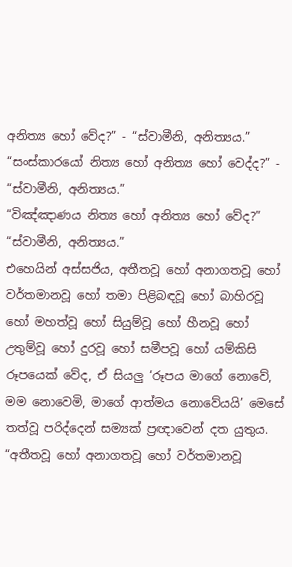අනිත්‍ය හෝ වේද?” - “ස්වාමීනි, අනිත්‍යය.”
“සංස්කාරයෝ නිත්‍ය හෝ අනිත්‍ය හෝ වෙද්ද?” - “ස්වාමීනි, අනිත්‍යය.”
“විඤ්ඤාණය නිත්‍ය හෝ අනිත්‍ය හෝ වේද?” “ස්වාමීනි, අනිත්‍යය.”
එහෙයින් අස්සජිය, අතීතවූ හෝ අනාගතවූ හෝ වර්තමානවූ හෝ තමා පිළිබඳවූ හෝ බාහිරවූ හෝ මහත්වූ හෝ සියුම්වූ හෝ හීනවූ හෝ උතුම්වූ හෝ දුරවූ හෝ සමීපවූ හෝ යම්කිසි රූපයෙක් වේද, ඒ සියලු ‘රූපය මාගේ නොවේ, මම නොවෙමි, මාගේ ආත්මය නොවේයයි’ මෙසේ තත්වූ පරිද්දෙන් සම්‍යක් ප්‍රඥාවෙන් දත යුතුය.
“අතීතවූ හෝ අනාගතවූ හෝ වර්තමානවූ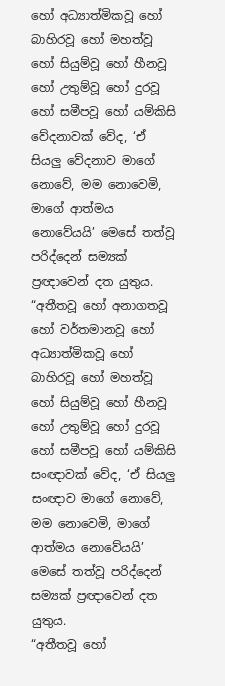හෝ අධ්‍යාත්මිකවූ හෝ බාහිරවූ හෝ මහත්වූ හෝ සියුම්වූ හෝ හීනවූ හෝ උතුම්වූ හෝ දුරවූ හෝ සමීපවූ හෝ යම්කිසි වේදනාවක් වේද, ‘ඒ සියලු වේදනාව මාගේ නොවේ, මම නොවෙමි, මාගේ ආත්මය නොවේයයි’ මෙසේ තත්වූ පරිද්දෙන් සම්‍යක් ප්‍රඥාවෙන් දත යුතුය.
“අතීතවූ හෝ අනාගතවූ හෝ වර්තමානවූ හෝ අධ්‍යාත්මිකවූ හෝ බාහිරවූ හෝ මහත්වූ හෝ සියුම්වූ හෝ හීනවූ හෝ උතුම්වූ හෝ දුරවූ හෝ සමීපවූ හෝ යම්කිසි සංඥාවක් වේද, ‘ඒ සියලු සංඥාව මාගේ නොවේ, මම නොවෙමි, මාගේ ආත්මය නොවේයයි’ මෙසේ තත්වූ පරිද්දෙන් සම්‍යක් ප්‍රඥාවෙන් දත යුතුය.
“අතීතවූ හෝ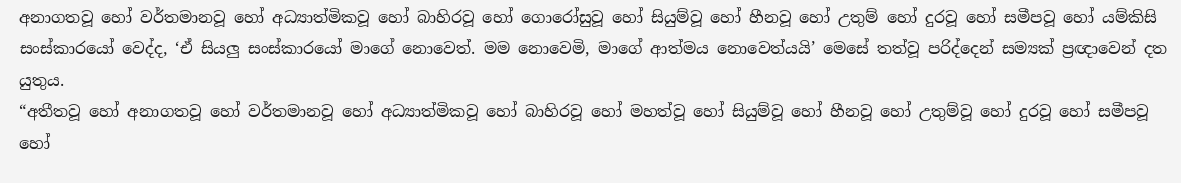අනාගතවූ හෝ වර්තමානවූ හෝ අධ්‍යාත්මිකවූ හෝ බාහිරවූ හෝ ගොරෝසුවූ හෝ සියුම්වූ හෝ හීනවූ හෝ උතුම් හෝ දුරවූ හෝ සමීපවූ හෝ යම්කිසි සංස්කාරයෝ වෙද්ද, ‘ඒ සියලු සංස්කාරයෝ මාගේ නොවෙත්. මම නොවෙමි, මාගේ ආත්මය නොවෙත්යයි’ මෙසේ තත්වූ පරිද්දෙන් සම්‍යක් ප්‍රඥාවෙන් දත යුතුය.
“අතීතවූ හෝ අනාගතවූ හෝ වර්තමානවූ හෝ අධ්‍යාත්මිකවූ හෝ බාහිරවූ හෝ මහත්වූ හෝ සියුම්වූ හෝ හීනවූ හෝ උතුම්වූ හෝ දුරවූ හෝ සමීපවූ හෝ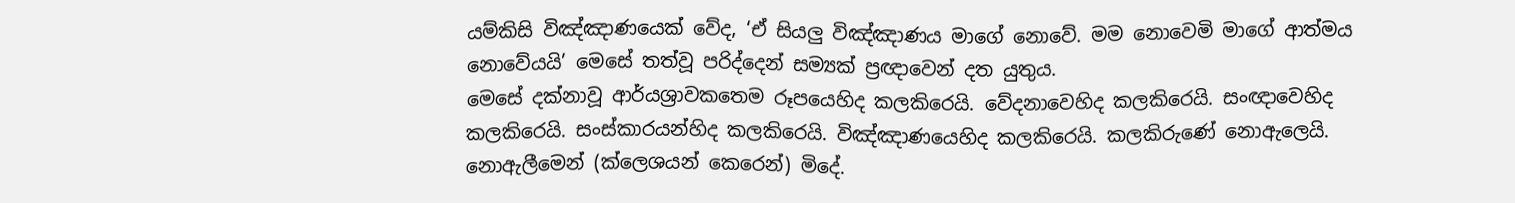යම්කිසි විඤ්ඤාණයෙක් වේද, ‘ඒ සියලු විඤ්ඤාණය මාගේ නොවේ. මම නොවෙමි මාගේ ආත්මය නොවේයයි’ මෙසේ තත්වූ පරිද්දෙන් සම්‍යක් ප්‍රඥාවෙන් දත යුතුය.
මෙසේ දක්නාවූ ආර්යශ්‍රාවකතෙම රූපයෙහිද කලකිරෙයි. වේදනාවෙහිද කලකිරෙයි. සංඥාවෙහිද කලකිරෙයි. සංස්කාරයන්හිද කලකිරෙයි. විඤ්ඤාණයෙහිද කලකිරෙයි. කලකිරුණේ නොඇලෙයි. නොඇලීමෙන් (ක්ලෙශයන් කෙරෙන්) මිදේ.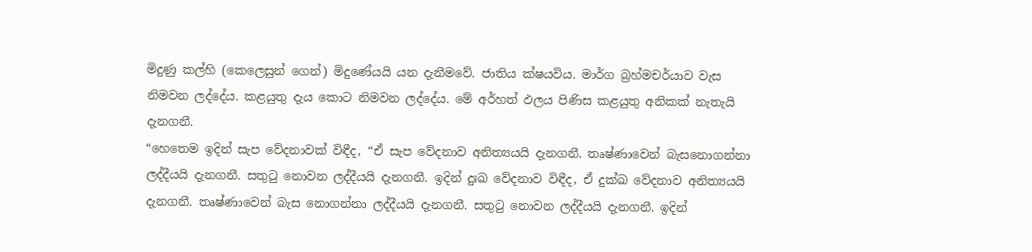මිදුණු කල්හි (කෙලෙසුන් ගෙන්) මිදුණේයයි යන දැනීමවේ. ජාතිය ක්ෂයවිය. මාර්ග බ්‍රහ්මචර්යාව වැස නිමවන ලද්දේය. කළයුතු දැය කොට නිමවන ලද්දේය. මේ අර්හත් ඵලය පිණිස කළයුතු අනිකක් නැතැයි දැනගනී.
“හෙතෙම ඉදින් සැප වේදනාවක් විඳීද, “ඒ සැප වේදනාව අනිත්‍යයයි දැනගනී. තෘෂ්ණාවෙන් බැසනොගන්නා ලද්දීයයි දැනගනී. සතුටු නොවන ලද්දීයයි දැනගනී. ඉදින් දුඃඛ වේදනාව විඳීද, ඒ දුක්ඛ වේදනාව අනිත්‍යයයි දැනගනී. තෘෂ්ණාවෙන් බැස නොගන්නා ලද්දීයයි දැනගනී. සතුටු නොවන ලද්දීයයි දැනගනී. ඉදින්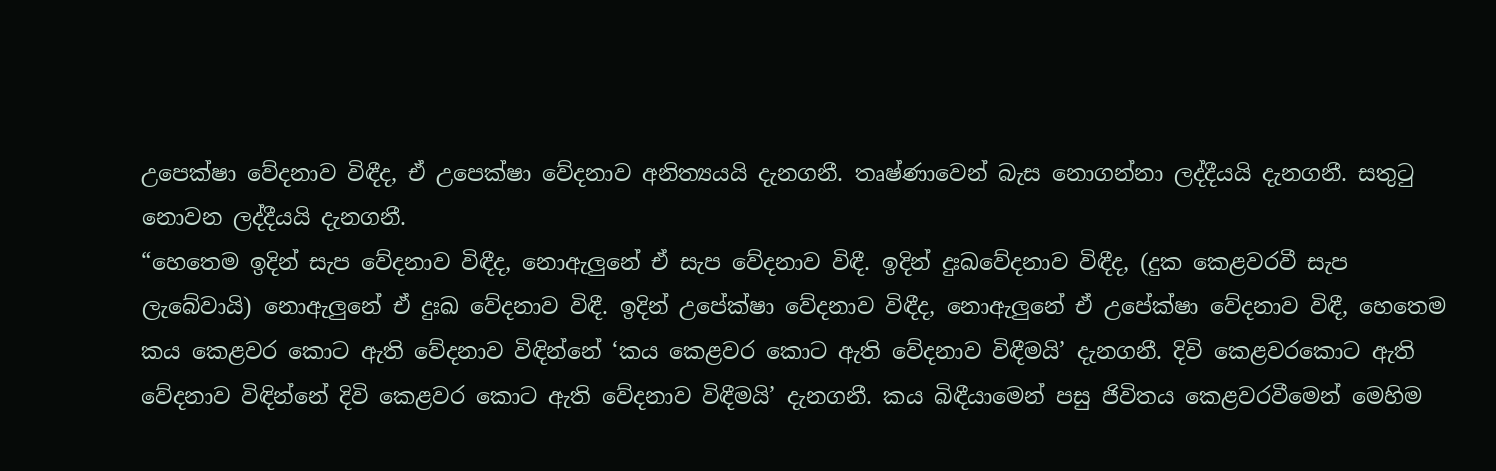උපෙක්ෂා වේදනාව විඳීද, ඒ උපෙක්ෂා වේදනාව අනිත්‍යයයි දැනගනී. තෘෂ්ණාවෙන් බැස නොගන්නා ලද්දීයයි දැනගනී. සතුටු නොවන ලද්දීයයි දැනගනී.
“හෙතෙම ඉදින් සැප වේදනාව විඳීද, නොඇලුනේ ඒ සැප වේදනාව විඳී. ඉදින් දුඃඛවේදනාව විඳීද, (දුක කෙළවරවී සැප ලැබේවායි) නොඇලුනේ ඒ දුඃඛ වේදනාව විඳී. ඉදින් උපේක්ෂා වේදනාව විඳීද, නොඇලුනේ ඒ උපේක්ෂා වේදනාව විඳී, හෙතෙම කය කෙළවර කොට ඇති වේදනාව විඳින්නේ ‘කය කෙළවර කොට ඇති වේදනාව විඳීමයි’ දැනගනී. දිවි කෙළවරකොට ඇති වේදනාව විඳින්නේ දිවි කෙළවර කොට ඇති වේදනාව විඳීමයි’ දැනගනී. කය බිඳීයාමෙන් පසු ජිවිතය කෙළවරවීමෙන් මෙහිම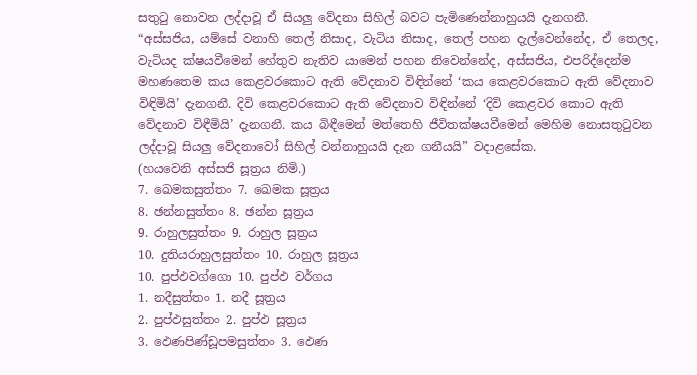සතුටු නොවන ලද්දාවූ ඒ සියලු වේදනා සිහිල් බවට පැමිණෙන්නාහුයයි දැනගනී.
“අස්සජිය, යම්සේ වනාහි තෙල් නිසාද, වැටිය නිසාද, තෙල් පහන දැල්වෙන්නේද, ඒ තෙලද, වැටියද ක්ෂයවීමෙන් හේතුව නැතිව යාමෙන් පහන නිවෙන්නේද, අස්සජිය, එපරිද්දෙන්ම මහණතෙම කය කෙළවරකොට ඇති වේදනාව විඳින්නේ ‘කය කෙළවරකොට ඇති වේදනාව විඳිමියි’ දැනගනී. දිවි කෙළවරකොට ඇති වේදනාව විඳින්නේ ‘දිවි කෙළවර කොට ඇති වේදනාව විඳීමියි’ දැනගනී. කය බිඳීමෙන් මත්තෙහි ජීවිතක්ෂයවීමෙන් මෙහිම නොසතුටුවන ලද්දාවූ සියලු වේදනාවෝ සිහිල් වන්නාහුයයි දැන ගනීයයි” වදාළසේක.
(හයවෙනි අස්සජි සූත්‍රය නිමි.)
7. ඛෙමකසුත්තං 7. ඛෙමක සූත්‍රය
8. ඡන්නසුත්තං 8. ඡන්න සූත්‍රය
9. රාහුලසුත්තං 9. රාහුල සූත්‍රය
10. දුතියරාහුලසුත්තං 10. රාහුල සූත්‍රය
10. පුප්ඵවග්ගො 10. පුප්ඵ වර්ගය
1. නදීසුත්තං 1. නදී සූත්‍රය
2. පුප්ඵසුත්තං 2. පුප්ඵ සූත්‍රය
3. ඵෙණපිණ්ඩූපමසුත්තං 3. ඵෙණ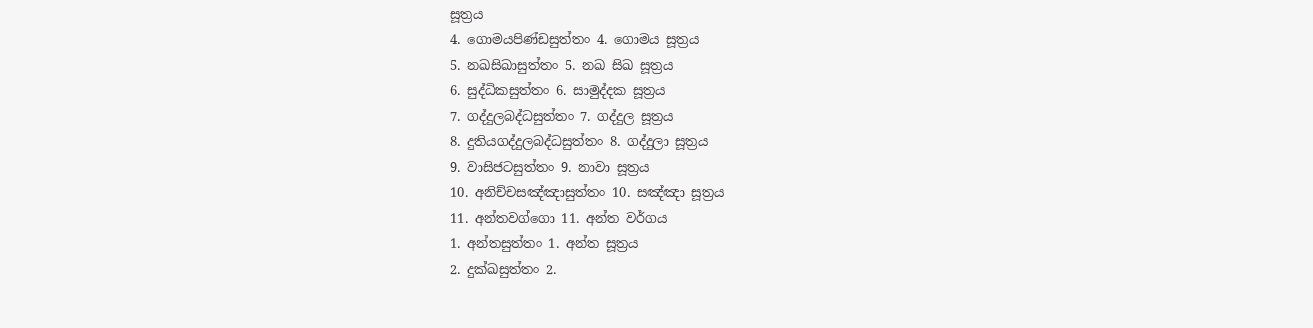සූත්‍රය
4. ගොමයපිණ්ඩසුත්තං 4. ගොමය සූත්‍රය
5. නඛසිඛාසුත්තං 5. නඛ සිඛ සූත්‍රය
6. සුද්ධිකසුත්තං 6. සාමුද්දක සූත්‍රය
7. ගද්දුලබද්ධසුත්තං 7. ගද්දුල සූත්‍රය
8. දුතියගද්දුලබද්ධසුත්තං 8. ගද්දුලා සූත්‍රය
9. වාසිජටසුත්තං 9. නාවා සූත්‍රය
10. අනිච්චසඤ්ඤාසුත්තං 10. සඤ්ඤා සූත්‍රය
11. අන්තවග්ගො 11. අන්ත වර්ගය
1. අන්තසුත්තං 1. අන්ත සූත්‍රය
2. දුක්ඛසුත්තං 2.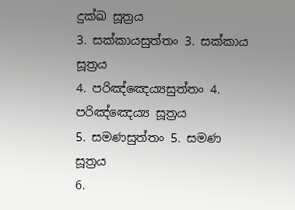දුක්ඛ සූත්‍රය
3. සක්කායසුත්තං 3. සක්කාය සූත්‍රය
4. පරිඤ්ඤෙය්‍යසුත්තං 4. පරිඤ්ඤෙය්‍ය සූත්‍රය
5. සමණසුත්තං 5. සමණ සූත්‍රය
6.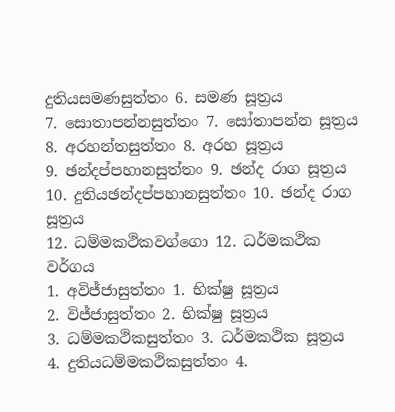දුතියසමණසුත්තං 6. සමණ සූත්‍රය
7. සොතාපන්නසුත්තං 7. සෝතාපන්න සූත්‍රය
8. අරහන්තසුත්තං 8. අරහ සූත්‍රය
9. ඡන්දප්පහානසුත්තං 9. ඡන්ද රාග සූත්‍රය
10. දුතියඡන්දප්පහානසුත්තං 10. ඡන්ද රාග සූත්‍රය
12. ධම්මකථිකවග්ගො 12. ධර්මකථික වර්ගය
1. අවිජ්ජාසුත්තං 1. භික්ෂු සූත්‍රය
2. විජ්ජාසුත්තං 2. භික්ෂු සූත්‍රය
3. ධම්මකථිකසුත්තං 3. ධර්මකථික සූත්‍රය
4. දුතියධම්මකථිකසුත්තං 4.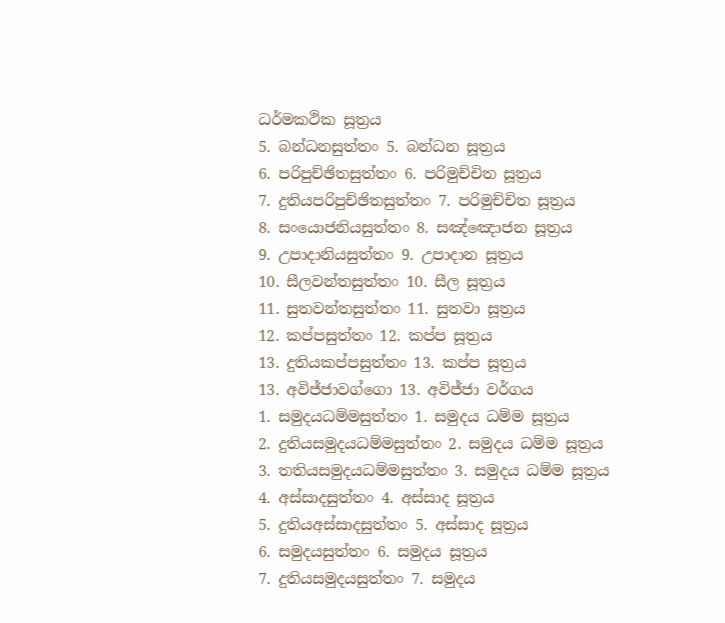ධර්මකථික සූත්‍රය
5. බන්ධනසුත්තං 5. බන්ධන සූත්‍රය
6. පරිපුච්ඡිතසුත්තං 6. පරිමුච්චිත සූත්‍රය
7. දුතියපරිපුච්ඡිතසුත්තං 7. පරිමුච්චිත සූත්‍රය
8. සංයොජනියසුත්තං 8. සඤ්ඤොජන සූත්‍රය
9. උපාදානියසුත්තං 9. උපාදාන සූත්‍රය
10. සීලවන්තසුත්තං 10. සීල සූත්‍රය
11. සුතවන්තසුත්තං 11. සුතවා සූත්‍රය
12. කප්පසුත්තං 12. කප්ප සූත්‍රය
13. දුතියකප්පසුත්තං 13. කප්ප සූත්‍රය
13. අවිජ්ජාවග්ගො 13. අවිජ්ජා වර්ගය
1. සමුදයධම්මසුත්තං 1. සමුදය ධම්ම සූත්‍රය
2. දුතියසමුදයධම්මසුත්තං 2. සමුදය ධම්ම සූත්‍රය
3. තතියසමුදයධම්මසුත්තං 3. සමුදය ධම්ම සූත්‍රය
4. අස්සාදසුත්තං 4. අස්සාද සූත්‍රය
5. දුතියඅස්සාදසුත්තං 5. අස්සාද සූත්‍රය
6. සමුදයසුත්තං 6. සමුදය සූත්‍රය
7. දුතියසමුදයසුත්තං 7. සමුදය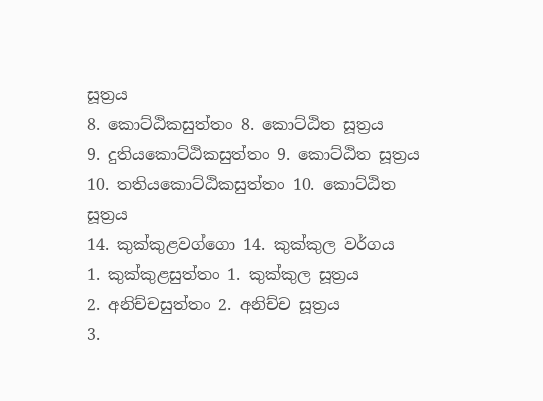සූත්‍රය
8. කොට්ඨිකසුත්තං 8. කොට්ඨිත සූත්‍රය
9. දුතියකොට්ඨිකසුත්තං 9. කොට්ඨිත සූත්‍රය
10. තතියකොට්ඨිකසුත්තං 10. කොට්ඨිත සූත්‍රය
14. කුක්කුළවග්ගො 14. කුක්කුල වර්ගය
1. කුක්කුළසුත්තං 1. කුක්කුල සූත්‍රය
2. අනිච්චසුත්තං 2. අනිච්ච සූත්‍රය
3.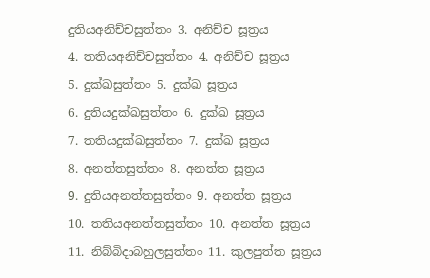දුතියඅනිච්චසුත්තං 3. අනිච්ච සූත්‍රය
4. තතියඅනිච්චසුත්තං 4. අනිච්ච සූත්‍රය
5. දුක්ඛසුත්තං 5. දුක්ඛ සූත්‍රය
6. දුතියදුක්ඛසුත්තං 6. දුක්ඛ සූත්‍රය
7. තතියදුක්ඛසුත්තං 7. දුක්ඛ සූත්‍රය
8. අනත්තසුත්තං 8. අනත්ත සූත්‍රය
9. දුතියඅනත්තසුත්තං 9. අනත්ත සූත්‍රය
10. තතියඅනත්තසුත්තං 10. අනත්ත සූත්‍රය
11. නිබ්බිදාබහුලසුත්තං 11. කුලපුත්ත සූත්‍රය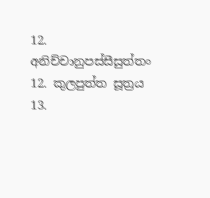12. අනිච්චානුපස්සීසුත්තං 12. කුලපුත්ත සූත්‍රය
13.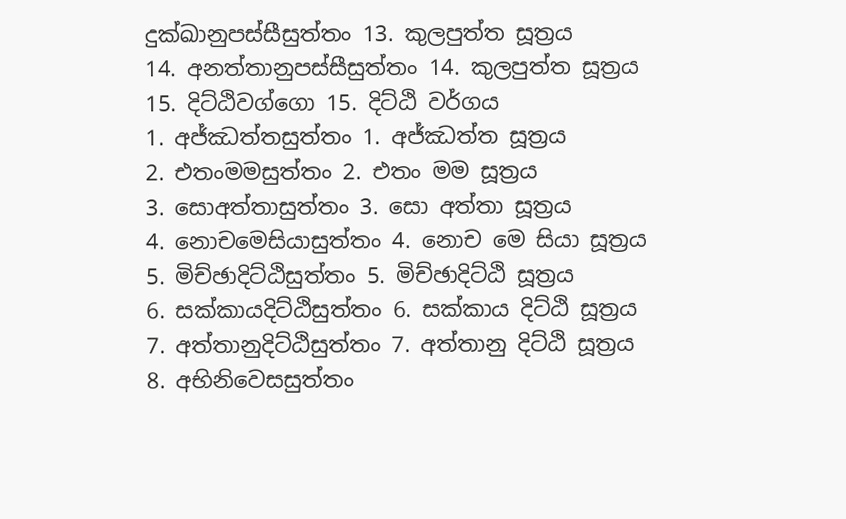දුක්ඛානුපස්සීසුත්තං 13. කුලපුත්ත සූත්‍රය
14. අනත්තානුපස්සීසුත්තං 14. කුලපුත්ත සූත්‍රය
15. දිට්ඨිවග්ගො 15. දිට්ඨි වර්ගය
1. අජ්ඣත්තසුත්තං 1. අජ්ඣත්ත සූත්‍රය
2. එතංමමසුත්තං 2. එතං මම සූත්‍රය
3. සොඅත්තාසුත්තං 3. සො අත්තා සූත්‍රය
4. නොචමෙසියාසුත්තං 4. නොච මෙ සියා සූත්‍රය
5. මිච්ඡාදිට්ඨිසුත්තං 5. මිච්ඡාදිට්ඨි සූත්‍රය
6. සක්කායදිට්ඨිසුත්තං 6. සක්කාය දිට්ඨි සූත්‍රය
7. අත්තානුදිට්ඨිසුත්තං 7. අත්තානු දිට්ඨි සූත්‍රය
8. අභිනිවෙසසුත්තං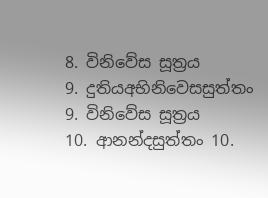8. විනිවේස සූත්‍රය
9. දුතියඅභිනිවෙසසුත්තං 9. විනිවේස සූත්‍රය
10. ආනන්දසුත්තං 10.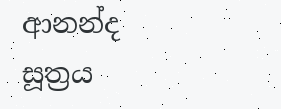ආනන්ද සූත්‍රය